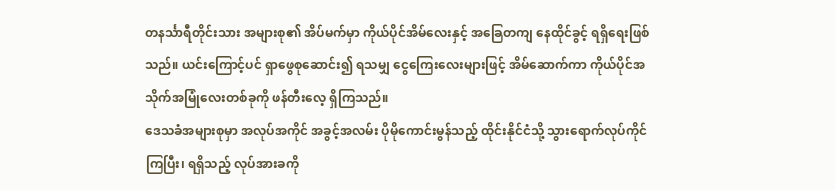တနင်္သာရီတိုင်းသား အများစု၏ အိပ်မက်မှာ ကိုယ်ပိုင်အိမ်လေးနှင့် အခြေတကျ နေထိုင်ခွင့် ရရှိရေးဖြစ်သည်။ ယင်းကြောင့်ပင် ရှာဖွေစုဆောင်း၍ ရသမျှ ငွေကြေးလေးများဖြင့် အိမ်ဆောက်ကာ ကိုယ်ပိုင်အသိုက်အမြုံလေးတစ်ခုကို ဖန်တီးလေ့ ရှိကြသည်။
ဒေသခံအများစုမှာ အလုပ်အကိုင် အခွင့်အလမ်း ပိုမိုကောင်းမွန်သည့် ထိုင်းနိုင်ငံသို့ သွားရောက်လုပ်ကိုင်ကြပြီး၊ ရရှိသည့် လုပ်အားခကို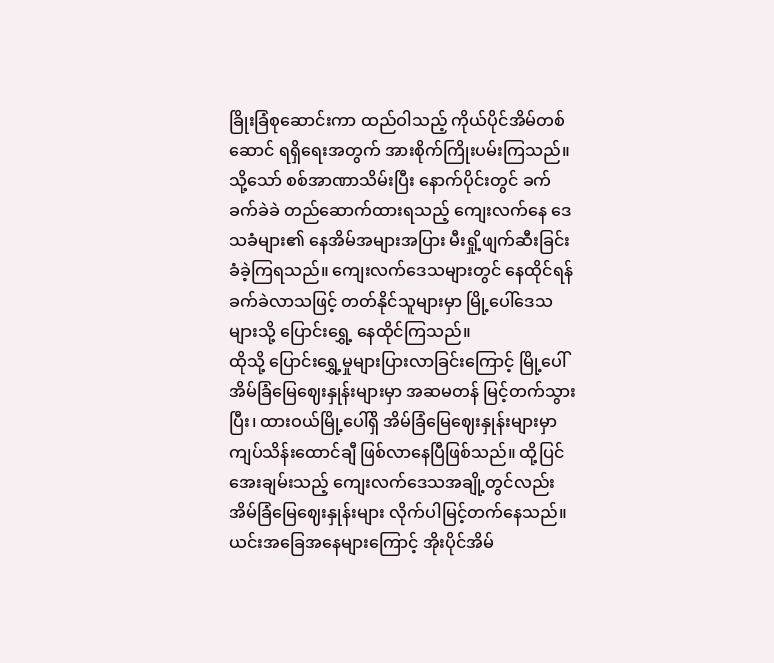ခြိုးခြံစုဆောင်းကာ ထည်ဝါသည့် ကိုယ်ပိုင်အိမ်တစ်ဆောင် ရရှိရေးအတွက် အားစိုက်ကြိုးပမ်းကြသည်။
သို့သော် စစ်အာဏာသိမ်းပြီး နောက်ပိုင်းတွင် ခက်ခက်ခဲခဲ တည်ဆောက်ထားရသည့် ကျေးလက်နေ ဒေသခံများ၏ နေအိမ်အများအပြား မီးရှို့ဖျက်ဆီးခြင်း ခံခဲ့ကြရသည်။ ကျေးလက်ဒေသများတွင် နေထိုင်ရန် ခက်ခဲလာသဖြင့် တတ်နိုင်သူများမှာ မြို့ပေါ်ဒေသများသို့ ပြောင်းရွှေ့ နေထိုင်ကြသည်။
ထိုသို့ ပြောင်းရွှေ့မှုများပြားလာခြင်းကြောင့် မြို့ပေါ်အိမ်ခြံမြေဈေးနှုန်းများမှာ အဆမတန် မြင့်တက်သွားပြီး၊ ထားဝယ်မြို့ပေါ်ရှိ အိမ်ခြံမြေဈေးနှုန်းများမှာ ကျပ်သိန်းထောင်ချီ ဖြစ်လာနေပြီဖြစ်သည်။ ထို့ပြင် အေးချမ်းသည့် ကျေးလက်ဒေသအချို့တွင်လည်း အိမ်ခြံမြေဈေးနှုန်းများ လိုက်ပါမြင့်တက်နေသည်။
ယင်းအခြေအနေများကြောင့် အိုးပိုင်အိမ်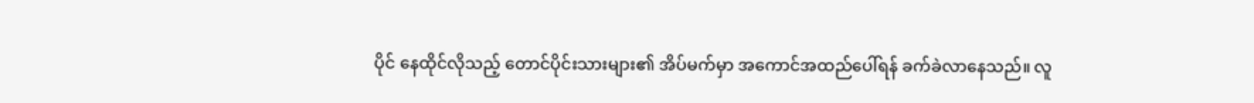ပိုင် နေထိုင်လိုသည့် တောင်ပိုင်းသားများ၏ အိပ်မက်မှာ အကောင်အထည်ပေါ်ရန် ခက်ခဲလာနေသည်။ လူ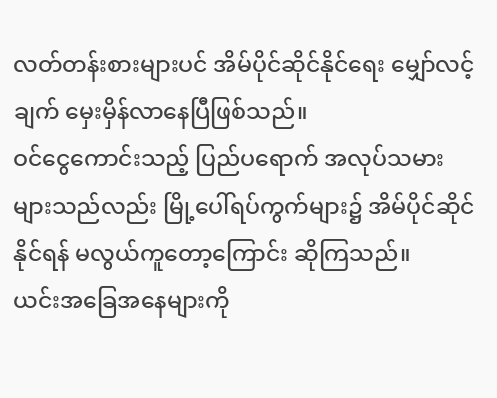လတ်တန်းစားများပင် အိမ်ပိုင်ဆိုင်နိုင်ရေး မျှော်လင့်ချက် မှေးမှိန်လာနေပြီဖြစ်သည်။
ဝင်ငွေကောင်းသည့် ပြည်ပရောက် အလုပ်သမားများသည်လည်း မြို့ပေါ်ရပ်ကွက်များ၌ အိမ်ပိုင်ဆိုင်နိုင်ရန် မလွယ်ကူတော့ကြောင်း ဆိုကြသည်။
ယင်းအခြေအနေများကို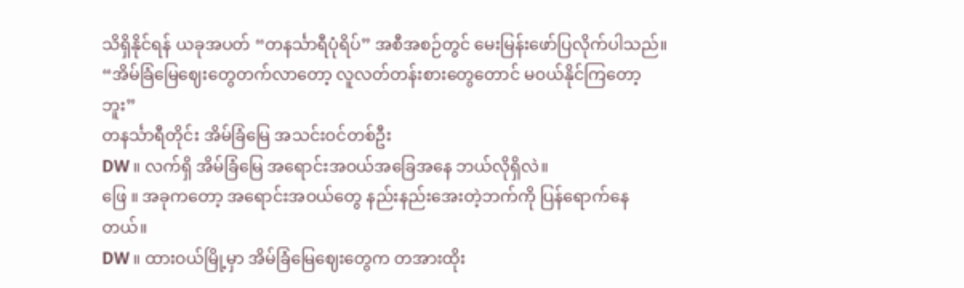သိရှိနိုင်ရန် ယခုအပတ် “တနင်္သာရီပုံရိပ်” အစီအစဉ်တွင် မေးမြန်းဖော်ပြလိုက်ပါသည်။
“အိမ်ခြံမြေဈေးတွေတက်လာတော့ လူလတ်တန်းစားတွေတောင် မဝယ်နိုင်ကြတော့ဘူး”
တနင်္သာရီတိုင်း အိမ်ခြံမြေ အသင်းဝင်တစ်ဦး
DW ။ လက်ရှိ အိမ်ခြံမြေ အရောင်းအဝယ်အခြေအနေ ဘယ်လိုရှိလဲ။
ဖြေ ။ အခုကတော့ အရောင်းအဝယ်တွေ နည်းနည်းအေးတဲ့ဘက်ကို ပြန်ရောက်နေတယ်။
DW ။ ထားဝယ်မြို့မှာ အိမ်ခြံမြေဈေးတွေက တအားထိုး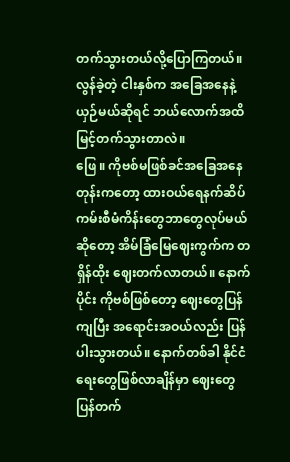တက်သွားတယ်လို့ပြောကြတယ်။ လွန်ခဲ့တဲ့ ငါးနှစ်က အခြေအနေနဲ့ယှဉ်မယ်ဆိုရင် ဘယ်လောက်အထိ မြင့်တက်သွားတာလဲ။
ဖြေ ။ ကိုဗစ်မဖြစ်ခင်အခြေအနေတုန်းကတော့ ထားဝယ်ရေနက်ဆိပ်ကမ်းစီမံကိန်းတွေဘာတွေလုပ်မယ်ဆိုတော့ အိမ်ခြံမြေဈေးကွက်က တရှိန်ထိုး ဈေးတက်လာတယ်။ နောက်ပိုင်း ကိုဗစ်ဖြစ်တော့ ဈေးတွေပြန်ကျပြီး အရောင်းအဝယ်လည်း ပြန်ပါးသွားတယ်။ နောက်တစ်ခါ နိုင်ငံရေးတွေဖြစ်လာချိန်မှာ ဈေးတွေပြန်တက်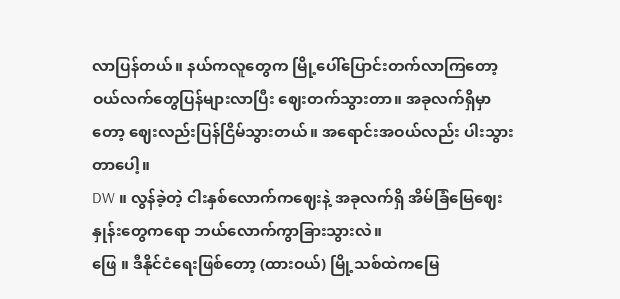လာပြန်တယ်။ နယ်ကလူတွေက မြို့ပေါ်ပြောင်းတက်လာကြတော့ ဝယ်လက်တွေပြန်များလာပြီး ဈေးတက်သွားတာ။ အခုလက်ရှိမှာတော့ ဈေးလည်းပြန်ငြိမ်သွားတယ်။ အရောင်းအဝယ်လည်း ပါးသွားတာပေါ့။
DW ။ လွန်ခဲ့တဲ့ ငါးနှစ်လောက်ကဈေးနဲ့ အခုလက်ရှိ အိမ်ခြံမြေဈေးနှုန်းတွေကရော ဘယ်လောက်ကွာခြားသွားလဲ။
ဖြေ ။ ဒီနိုင်ငံရေးဖြစ်တော့ (ထားဝယ်) မြို့သစ်ထဲကမြေ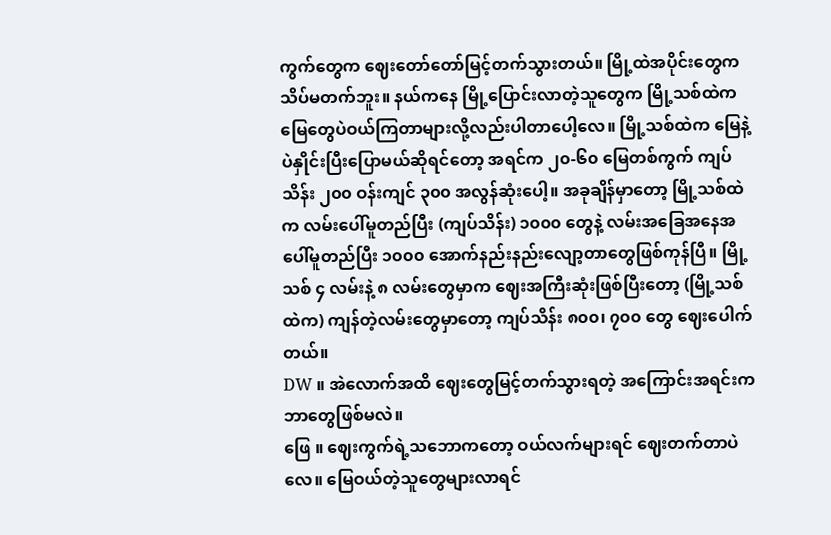ကွက်တွေက ဈေးတော်တော်မြင့်တက်သွားတယ်။ မြို့ထဲအပိုင်းတွေက သိပ်မတက်ဘူး။ နယ်ကနေ မြို့ပြောင်းလာတဲ့သူတွေက မြို့သစ်ထဲက မြေတွေပဲဝယ်ကြတာများလို့လည်းပါတာပေါ့လေ။ မြို့သစ်ထဲက မြေနဲ့ပဲနှိုင်းပြီးပြောမယ်ဆိုရင်တော့ အရင်က ၂၀-၆၀ မြေတစ်ကွက် ကျပ်သိန်း ၂၀၀ ဝန်းကျင် ၃၀၀ အလွန်ဆုံးပေါ့။ အခုချိန်မှာတော့ မြို့သစ်ထဲက လမ်းပေါ်မူတည်ပြီး (ကျပ်သိန်း) ၁၀၀၀ တွေနဲ့ လမ်းအခြေအနေအပေါ်မူတည်ပြီး ၁၀၀၀ အောက်နည်းနည်းလျော့တာတွေဖြစ်ကုန်ပြီ။ မြို့သစ် ၄ လမ်းနဲ့ ၈ လမ်းတွေမှာက ဈေးအကြီးဆုံးဖြစ်ပြီးတော့ (မြို့သစ်ထဲက) ကျန်တဲ့လမ်းတွေမှာတော့ ကျပ်သိန်း ၈၀၀၊ ၇၀၀ တွေ ဈေးပေါက်တယ်။
DW ။ အဲလောက်အထိ ဈေးတွေမြင့်တက်သွားရတဲ့ အကြောင်းအရင်းက ဘာတွေဖြစ်မလဲ။
ဖြေ ။ ဈေးကွက်ရဲ့သဘောကတော့ ဝယ်လက်များရင် ဈေးတက်တာပဲလေ။ မြေဝယ်တဲ့သူတွေများလာရင်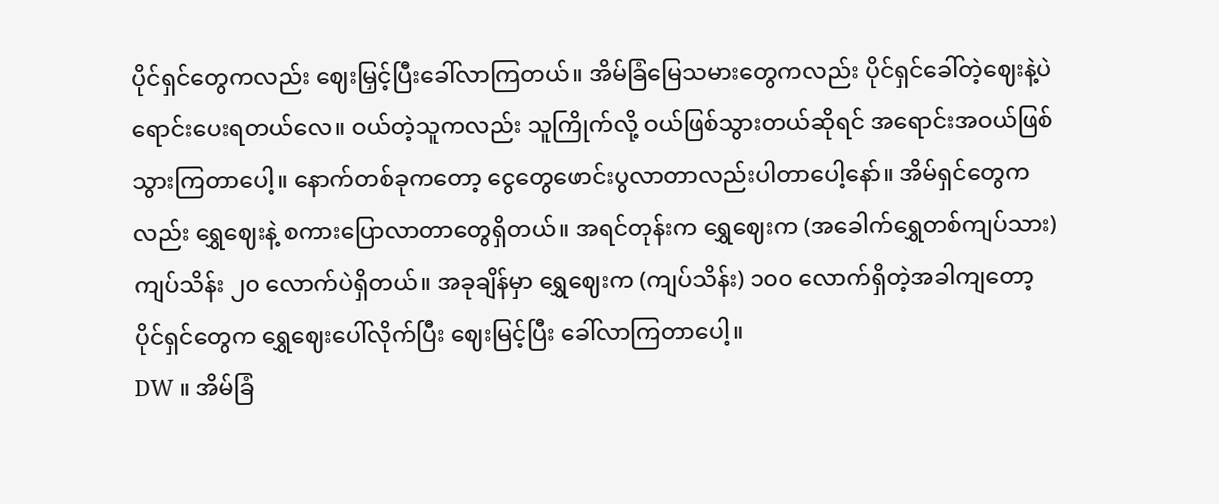ပိုင်ရှင်တွေကလည်း ဈေးမြှင့်ပြီးခေါ်လာကြတယ်။ အိမ်ခြံမြေသမားတွေကလည်း ပိုင်ရှင်ခေါ်တဲ့ဈေးနဲ့ပဲ ရောင်းပေးရတယ်လေ။ ဝယ်တဲ့သူကလည်း သူကြိုက်လို့ ဝယ်ဖြစ်သွားတယ်ဆိုရင် အရောင်းအဝယ်ဖြစ်သွားကြတာပေါ့။ နောက်တစ်ခုကတော့ ငွေတွေဖောင်းပွလာတာလည်းပါတာပေါ့နော်။ အိမ်ရှင်တွေကလည်း ရွှေဈေးနဲ့ စကားပြောလာတာတွေရှိတယ်။ အရင်တုန်းက ရွှေဈေးက (အခေါက်ရွှေတစ်ကျပ်သား) ကျပ်သိန်း ၂၀ လောက်ပဲရှိတယ်။ အခုချိန်မှာ ရွှေဈေးက (ကျပ်သိန်း) ၁၀၀ လောက်ရှိတဲ့အခါကျတော့ ပိုင်ရှင်တွေက ရွှေဈေးပေါ်လိုက်ပြီး ဈေးမြင့်ပြီး ခေါ်လာကြတာပေါ့။
DW ။ အိမ်ခြံ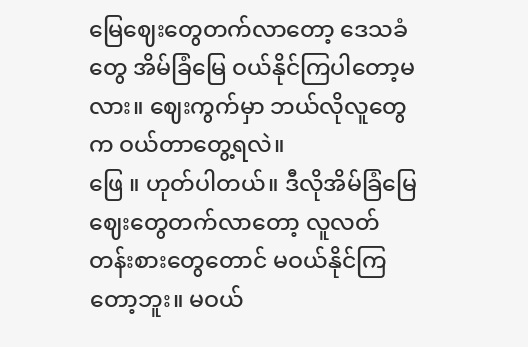မြေဈေးတွေတက်လာတော့ ဒေသခံတွေ အိမ်ခြံမြေ ဝယ်နိုင်ကြပါတော့မလား။ ဈေးကွက်မှာ ဘယ်လိုလူတွေက ဝယ်တာတွေ့ရလဲ။
ဖြေ ။ ဟုတ်ပါတယ်။ ဒီလိုအိမ်ခြံမြေဈေးတွေတက်လာတော့ လူလတ်တန်းစားတွေတောင် မဝယ်နိုင်ကြတော့ဘူး။ မဝယ်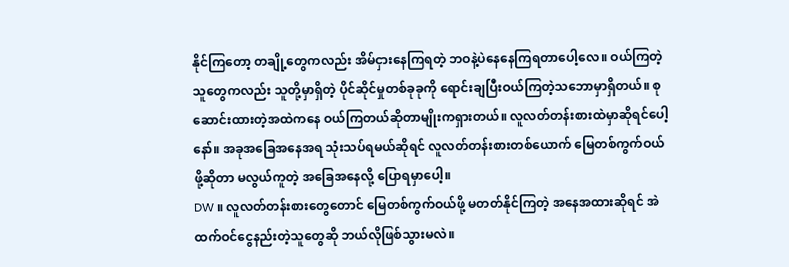နိုင်ကြတော့ တချို့တွေကလည်း အိမ်ငှားနေကြရတဲ့ ဘဝနဲ့ပဲနေနေကြရတာပေါ့လေ။ ဝယ်ကြတဲ့သူတွေကလည်း သူတို့မှာရှိတဲ့ ပိုင်ဆိုင်မှုတစ်ခုခုကို ရောင်းချပြီးဝယ်ကြတဲ့သဘောမှာရှိတယ်။ စုဆောင်းထားတဲ့အထဲကနေ ဝယ်ကြတယ်ဆိုတာမျိုးကရှားတယ်။ လူလတ်တန်းစားထဲမှာဆိုရင်ပေါ့နော်။ အခုအခြေအနေအရ သုံးသပ်ရမယ်ဆိုရင် လူလတ်တန်းစားတစ်ယောက် မြေတစ်ကွက်ဝယ်ဖို့ဆိုတာ မလွယ်ကူတဲ့ အခြေအနေလို့ ပြောရမှာပေါ့။
DW ။ လူလတ်တန်းစားတွေတောင် မြေတစ်ကွက်ဝယ်ဖို့ မတတ်နိုင်ကြတဲ့ အနေအထားဆိုရင် အဲထက်ဝင်ငွေနည်းတဲ့သူတွေဆို ဘယ်လိုဖြစ်သွားမလဲ။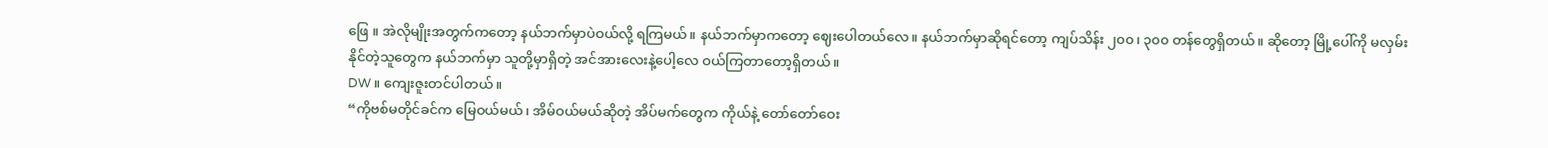ဖြေ ။ အဲလိုမျိုးအတွက်ကတော့ နယ်ဘက်မှာပဲဝယ်လို့ ရကြမယ်။ နယ်ဘက်မှာကတော့ ဈေးပေါတယ်လေ။ နယ်ဘက်မှာဆိုရင်တော့ ကျပ်သိန်း ၂၀၀၊ ၃၀၀ တန်တွေရှိတယ်။ ဆိုတော့ မြို့ပေါ်ကို မလှမ်းနိုင်တဲ့သူတွေက နယ်ဘက်မှာ သူတို့မှာရှိတဲ့ အင်အားလေးနဲ့ပေါ့လေ ဝယ်ကြတာတော့ရှိတယ်။
DW ။ ကျေးဇူးတင်ပါတယ်။
“ကိုဗစ်မတိုင်ခင်က မြေဝယ်မယ်၊ အိမ်ဝယ်မယ်ဆိုတဲ့ အိပ်မက်တွေက ကိုယ်နဲ့ တော်တော်ဝေး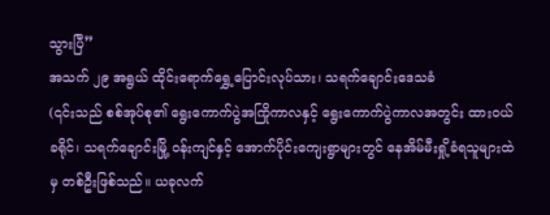သွားပြီ”
အသက် ၂၉ အရွယ် ထိုင်းရောက်ရွှေ့ပြောင်းလုပ်သား၊ သရက်ချောင်းဒေသခံ
(၎င်းသည် စစ်အုပ်စု၏ ရွေးကောက်ပွဲအကြိုကာလနှင့် ရွေးကောက်ပွဲကာလအတွင်း ထားဝယ်ခရိုင်၊ သရက်ချောင်းမြို့ ဝန်းကျင်နှင့် အောက်ပိုင်းကျေးရွာများတွင် နေအိမ်မီးရှို့ခံရသူများထဲမှ တစ်ဦးဖြစ်သည်။ ယခုလက်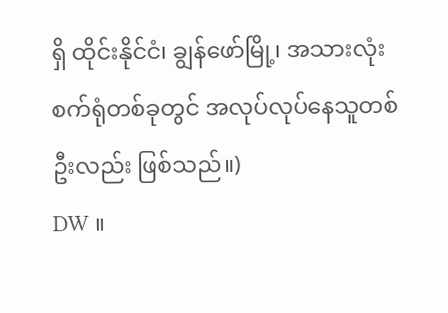ရှိ ထိုင်းနိုင်ငံ၊ ချွန်ဖော်မြို့၊ အသားလုံးစက်ရုံတစ်ခုတွင် အလုပ်လုပ်နေသူတစ်ဦးလည်း ဖြစ်သည်။)
DW ။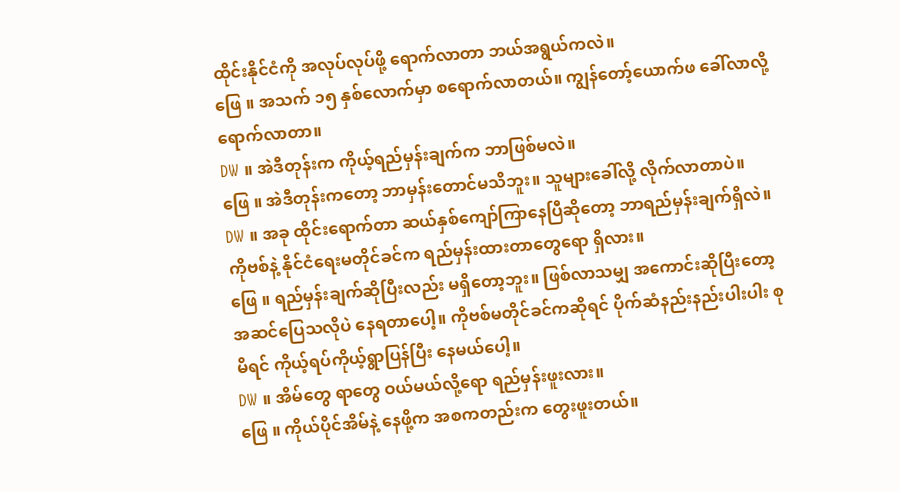ထိုင်းနိုင်ငံကို အလုပ်လုပ်ဖို့ ရောက်လာတာ ဘယ်အရွယ်ကလဲ။
ဖြေ ။ အသက် ၁၅ နှစ်လောက်မှာ စရောက်လာတယ်။ ကျွန်တော့်ယောက်ဖ ခေါ်လာလို့ ရောက်လာတာ။
DW ။ အဲဒီတုန်းက ကိုယ့်ရည်မှန်းချက်က ဘာဖြစ်မလဲ။
ဖြေ ။ အဲဒီတုန်းကတော့ ဘာမှန်းတောင်မသိဘူး။ သူများခေါ်လို့ လိုက်လာတာပဲ။
DW ။ အခု ထိုင်းရောက်တာ ဆယ်နှစ်ကျော်ကြာနေပြီဆိုတော့ ဘာရည်မှန်းချက်ရှိလဲ။ ကိုဗစ်နဲ့ နိုင်ငံရေးမတိုင်ခင်က ရည်မှန်းထားတာတွေရော ရှိလား။
ဖြေ ။ ရည်မှန်းချက်ဆိုပြီးလည်း မရှိတော့ဘူး။ ဖြစ်လာသမျှ အကောင်းဆိုပြီးတော့ အဆင်ပြေသလိုပဲ နေရတာပေါ့။ ကိုဗစ်မတိုင်ခင်ကဆိုရင် ပိုက်ဆံနည်းနည်းပါးပါး စုမိရင် ကိုယ့်ရပ်ကိုယ့်ရွာပြန်ပြီး နေမယ်ပေါ့။
DW ။ အိမ်တွေ ရာတွေ ဝယ်မယ်လို့ရော ရည်မှန်းဖူးလား။
ဖြေ ။ ကိုယ်ပိုင်အိမ်နဲ့ နေဖို့က အစကတည်းက တွေးဖူးတယ်။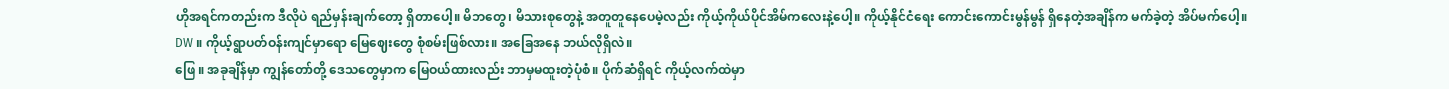ဟိုအရင်ကတည်းက ဒီလိုပဲ ရည်မှန်းချက်တော့ ရှိတာပေါ့။ မိဘတွေ၊ မိသားစုတွေနဲ့ အတူတူနေပေမဲ့လည်း ကိုယ့်ကိုယ်ပိုင်အိမ်ကလေးနဲ့ပေါ့။ ကိုယ့်နိုင်ငံရေး ကောင်းကောင်းမွန်မွန် ရှိနေတဲ့အချိန်က မက်ခဲ့တဲ့ အိပ်မက်ပေါ့။
DW ။ ကိုယ့်ရွာပတ်ဝန်းကျင်မှာရော မြေဈေးတွေ စုံစမ်းဖြစ်လား။ အခြေအနေ ဘယ်လိုရှိလဲ။
ဖြေ ။ အခုချိန်မှာ ကျွန်တော်တို့ ဒေသတွေမှာက မြေဝယ်ထားလည်း ဘာမှမထူးတဲ့ပုံစံ။ ပိုက်ဆံရှိရင် ကိုယ့်လက်ထဲမှာ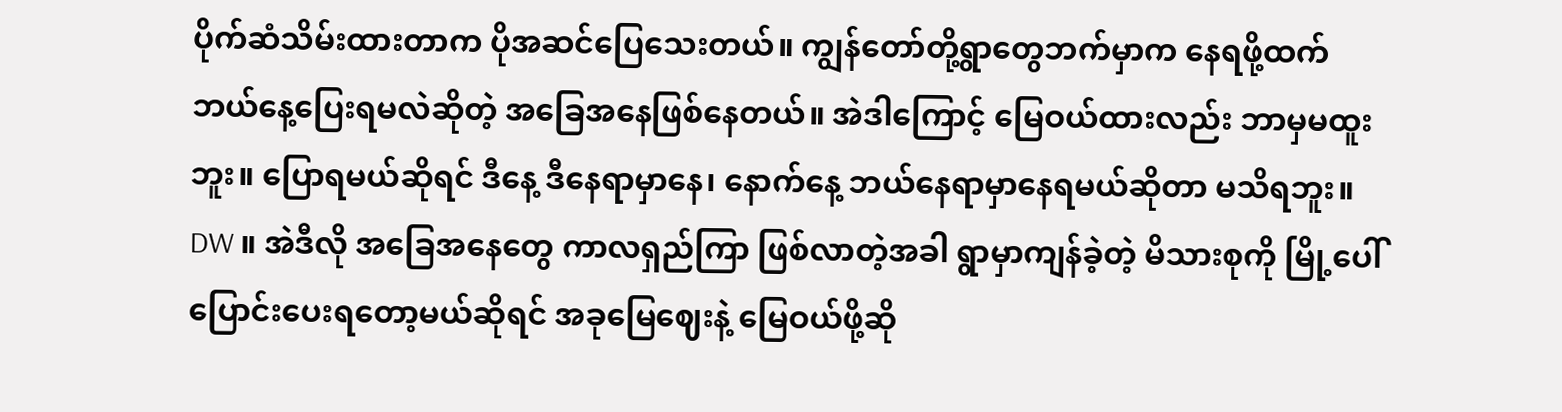ပိုက်ဆံသိမ်းထားတာက ပိုအဆင်ပြေသေးတယ်။ ကျွန်တော်တို့ရွာတွေဘက်မှာက နေရဖို့ထက် ဘယ်နေ့ပြေးရမလဲဆိုတဲ့ အခြေအနေဖြစ်နေတယ်။ အဲဒါကြောင့် မြေဝယ်ထားလည်း ဘာမှမထူးဘူး။ ပြောရမယ်ဆိုရင် ဒီနေ့ ဒီနေရာမှာနေ၊ နောက်နေ့ ဘယ်နေရာမှာနေရမယ်ဆိုတာ မသိရဘူး။
DW ။ အဲဒီလို အခြေအနေတွေ ကာလရှည်ကြာ ဖြစ်လာတဲ့အခါ ရွာမှာကျန်ခဲ့တဲ့ မိသားစုကို မြို့ပေါ်ပြောင်းပေးရတော့မယ်ဆိုရင် အခုမြေဈေးနဲ့ မြေဝယ်ဖို့ဆို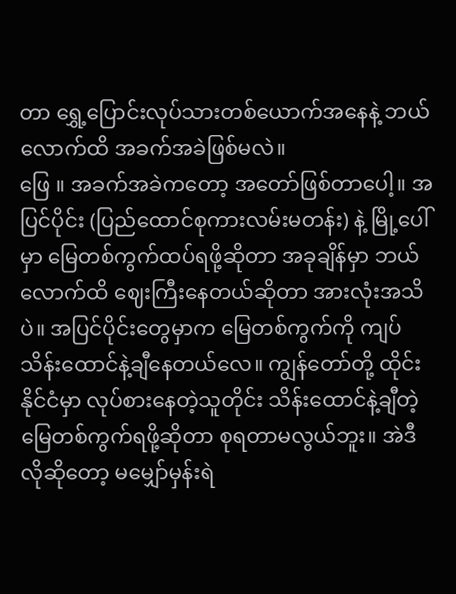တာ ရွှေ့ပြောင်းလုပ်သားတစ်ယောက်အနေနဲ့ ဘယ်လောက်ထိ အခက်အခဲဖြစ်မလဲ။
ဖြေ ။ အခက်အခဲကတော့ အတော်ဖြစ်တာပေါ့။ အပြင်ပိုင်း (ပြည်ထောင်စုကားလမ်းမတန်း) နဲ့ မြို့ပေါ်မှာ မြေတစ်ကွက်ထပ်ရဖို့ဆိုတာ အခုချိန်မှာ ဘယ်လောက်ထိ ဈေးကြီးနေတယ်ဆိုတာ အားလုံးအသိပဲ။ အပြင်ပိုင်းတွေမှာက မြေတစ်ကွက်ကို ကျပ်သိန်းထောင်နဲ့ချီနေတယ်လေ။ ကျွန်တော်တို့ ထိုင်းနိုင်ငံမှာ လုပ်စားနေတဲ့သူတိုင်း သိန်းထောင်နဲ့ချီတဲ့ မြေတစ်ကွက်ရဖို့ဆိုတာ စုရတာမလွယ်ဘူး။ အဲဒီလိုဆိုတော့ မမျှော်မှန်းရဲ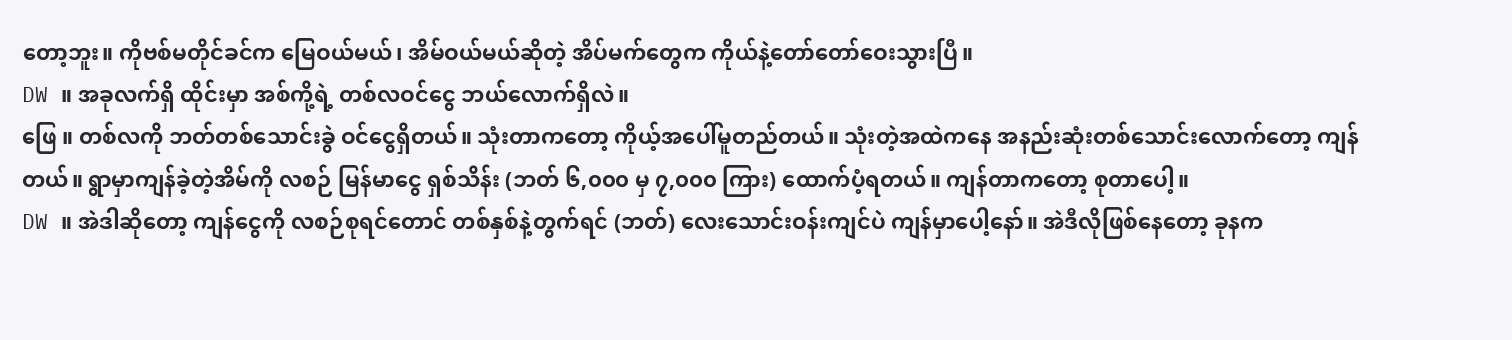တော့ဘူး။ ကိုဗစ်မတိုင်ခင်က မြေဝယ်မယ်၊ အိမ်ဝယ်မယ်ဆိုတဲ့ အိပ်မက်တွေက ကိုယ်နဲ့တော်တော်ဝေးသွားပြီ။
DW ။ အခုလက်ရှိ ထိုင်းမှာ အစ်ကို့ရဲ့ တစ်လဝင်ငွေ ဘယ်လောက်ရှိလဲ။
ဖြေ ။ တစ်လကို ဘတ်တစ်သောင်းခွဲ ဝင်ငွေရှိတယ်။ သုံးတာကတော့ ကိုယ့်အပေါ်မူတည်တယ်။ သုံးတဲ့အထဲကနေ အနည်းဆုံးတစ်သောင်းလောက်တော့ ကျန်တယ်။ ရွာမှာကျန်ခဲ့တဲ့အိမ်ကို လစဉ် မြန်မာငွေ ရှစ်သိန်း (ဘတ် ၆,၀၀၀ မှ ၇,၀၀၀ ကြား) ထောက်ပံ့ရတယ်။ ကျန်တာကတော့ စုတာပေါ့။
DW ။ အဲဒါဆိုတော့ ကျန်ငွေကို လစဉ်စုရင်တောင် တစ်နှစ်နဲ့တွက်ရင် (ဘတ်) လေးသောင်းဝန်းကျင်ပဲ ကျန်မှာပေါ့နော်။ အဲဒီလိုဖြစ်နေတော့ ခုနက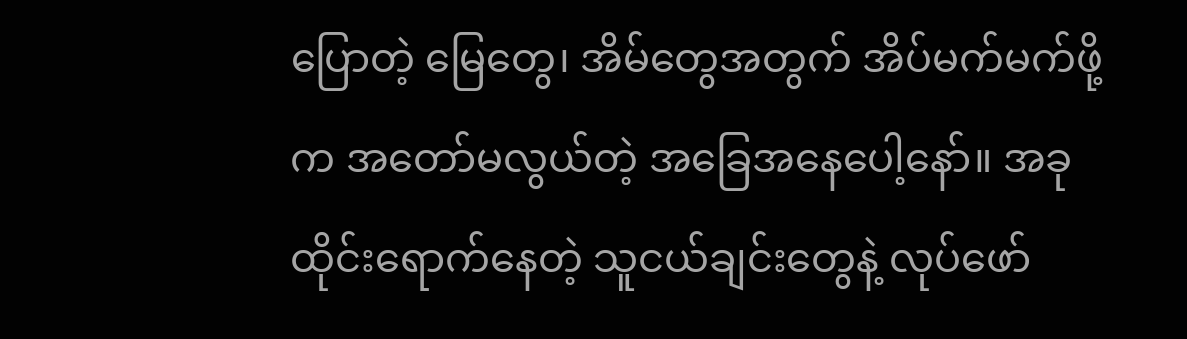ပြောတဲ့ မြေတွေ၊ အိမ်တွေအတွက် အိပ်မက်မက်ဖို့က အတော်မလွယ်တဲ့ အခြေအနေပေါ့နော်။ အခုထိုင်းရောက်နေတဲ့ သူငယ်ချင်းတွေနဲ့ လုပ်ဖော်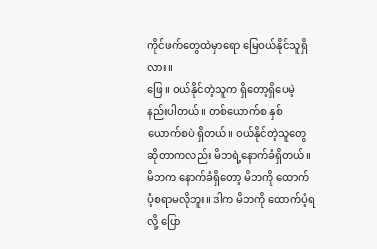ကိုင်ဖက်တွေထဲမှာရော မြေဝယ်နိုင်သူရှိလား။
ဖြေ ။ ဝယ်နိုင်တဲ့သူက ရှိတော့ရှိပေမဲ့ နည်းပါတယ်။ တစ်ယောက်စ နှစ်ယောက်စပဲ ရှိတယ်။ ဝယ်နိုင်တဲ့သူတွေဆိုတာကလည်း မိဘရဲ့နောက်ခံရှိတယ်။ မိဘက နောက်ခံရှိတော့ မိဘကို ထောက်ပံ့စရာမလိုဘူး။ ဒါက မိဘကို ထောက်ပံ့ရလို့ ပြော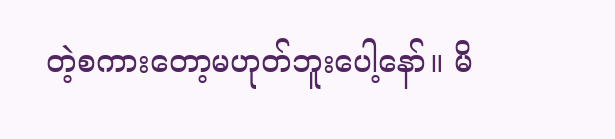တဲ့စကားတော့မဟုတ်ဘူးပေါ့နော်။ မိ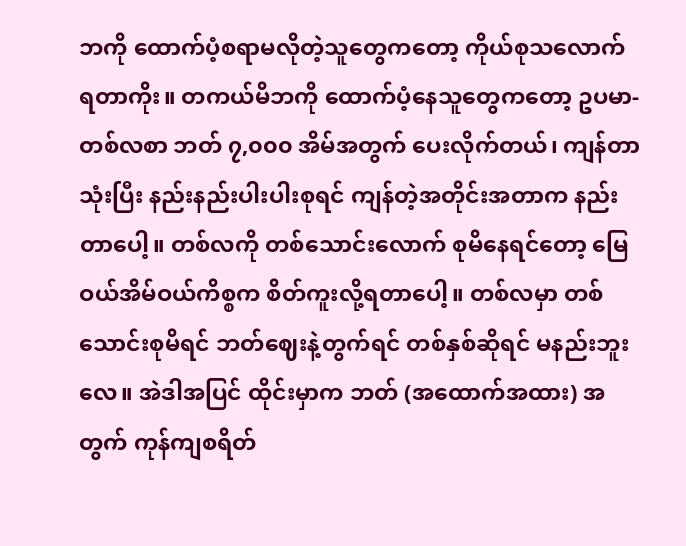ဘကို ထောက်ပံ့စရာမလိုတဲ့သူတွေကတော့ ကိုယ်စုသလောက် ရတာကိုး။ တကယ်မိဘကို ထောက်ပံ့နေသူတွေကတော့ ဥပမာ- တစ်လစာ ဘတ် ၇,၀၀၀ အိမ်အတွက် ပေးလိုက်တယ်၊ ကျန်တာသုံးပြီး နည်းနည်းပါးပါးစုရင် ကျန်တဲ့အတိုင်းအတာက နည်းတာပေါ့။ တစ်လကို တစ်သောင်းလောက် စုမိနေရင်တော့ မြေဝယ်အိမ်ဝယ်ကိစ္စက စိတ်ကူးလို့ရတာပေါ့။ တစ်လမှာ တစ်သောင်းစုမိရင် ဘတ်ဈေးနဲ့တွက်ရင် တစ်နှစ်ဆိုရင် မနည်းဘူးလေ။ အဲဒါအပြင် ထိုင်းမှာက ဘတ် (အထောက်အထား) အတွက် ကုန်ကျစရိတ်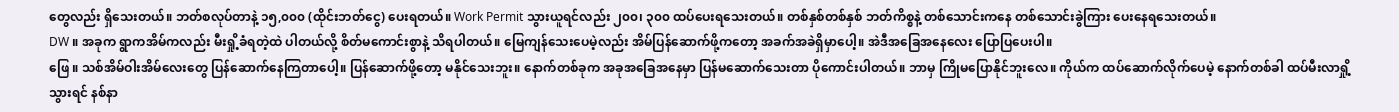တွေလည်း ရှိသေးတယ်။ ဘတ်စလုပ်တာနဲ့ ၁၅,၀၀၀ (ထိုင်းဘတ်ငွေ) ပေးရတယ်။ Work Permit သွားယူရင်လည်း ၂၀၀၊ ၃၀၀ ထပ်ပေးရသေးတယ်။ တစ်နှစ်တစ်နှစ် ဘတ်ကိစ္စနဲ့ တစ်သောင်းကနေ တစ်သောင်းခွဲကြား ပေးနေရသေးတယ်။
DW ။ အခုက ရွာကအိမ်ကလည်း မီးရှို့ခံရတဲ့ထဲ ပါတယ်လို့ စိတ်မကောင်းစွာနဲ့ သိရပါတယ်။ မြေကျန်သေးပေမဲ့လည်း အိမ်ပြန်ဆောက်ဖို့ကတော့ အခက်အခဲရှိမှာပေါ့။ အဲဒီအခြေအနေလေး ပြောပြပေးပါ။
ဖြေ ။ သစ်အိမ်ဝါးအိမ်လေးတွေ ပြန်ဆောက်နေကြတာပေါ့။ ပြန်ဆောက်ဖို့တော့ မနိုင်သေးဘူး။ နောက်တစ်ခုက အခုအခြေအနေမှာ ပြန်မဆောက်သေးတာ ပိုကောင်းပါတယ်။ ဘာမှ ကြိုမပြောနိုင်ဘူးလေ။ ကိုယ်က ထပ်ဆောက်လိုက်ပေမဲ့ နောက်တစ်ခါ ထပ်မီးလာရှို့သွားရင် နစ်နာ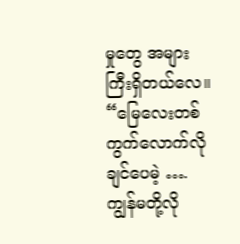မှုတွေ အများကြီးရှိတယ်လေ။
“မြေလေးတစ်ကွက်လောက်လိုချင်ပေမဲ့ …. ကျွန်မတို့လို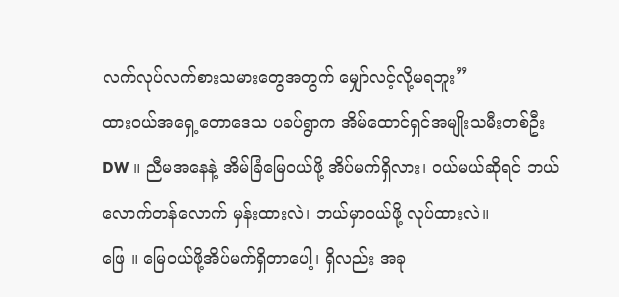လက်လုပ်လက်စားသမားတွေအတွက် မျှော်လင့်လို့မရဘူး”
ထားဝယ်အရှေ့တောဒေသ ပခပ်ရွာက အိမ်ထောင်ရှင်အမျိုးသမီးတစ်ဦး
DW ။ ညီမအနေနဲ့ အိမ်ခြံမြေဝယ်ဖို့ အိပ်မက်ရှိလား၊ ဝယ်မယ်ဆိုရင် ဘယ်လောက်တန်လောက် မှန်းထားလဲ၊ ဘယ်မှာဝယ်ဖို့ လုပ်ထားလဲ။
ဖြေ ။ မြေဝယ်ဖို့အိပ်မက်ရှိတာပေါ့၊ ရှိလည်း အခု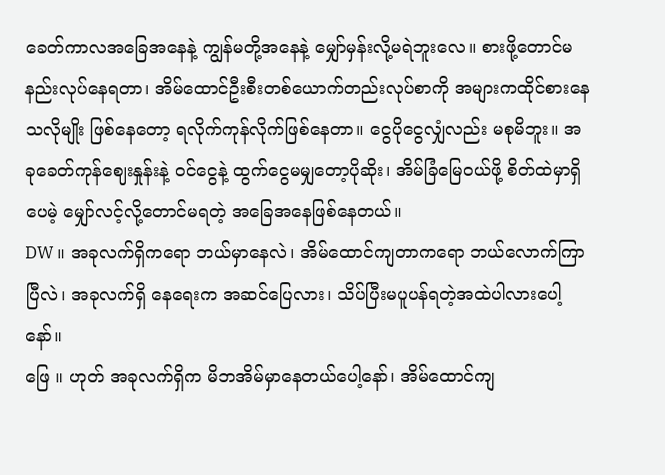ခေတ်ကာလအခြေအနေနဲ့ ကျွန်မတို့အနေနဲ့ မျှော်မှန်းလို့မရဲဘူးလေ။ စားဖို့တောင်မနည်းလုပ်နေရတာ၊ အိမ်ထောင်ဦးစီးတစ်ယောက်တည်းလုပ်စာကို အများကထိုင်စားနေသလိုမျိုး ဖြစ်နေတော့ ရလိုက်ကုန်လိုက်ဖြစ်နေတာ။ ငွေပိုငွေလျှံလည်း မစုမိဘူး။ အခုခေတ်ကုန်ဈေးနှုန်းနဲ့ ဝင်ငွေနဲ့ ထွက်ငွေမမျှတော့ပိုဆိုး၊ အိမ်ခြံမြေဝယ်ဖို့ စိတ်ထဲမှာရှိပေမဲ့ မျှော်လင့်လို့တောင်မရတဲ့ အခြေအနေဖြစ်နေတယ်။
DW ။ အခုလက်ရှိကရော ဘယ်မှာနေလဲ၊ အိမ်ထောင်ကျတာကရော ဘယ်လောက်ကြာပြီလဲ၊ အခုလက်ရှိ နေရေးက အဆင်ပြေလား၊ သိပ်ပြီးမပူပန်ရတဲ့အထဲပါလားပေါ့နော်။
ဖြေ ။ ဟုတ် အခုလက်ရှိက မိဘအိမ်မှာနေတယ်ပေါ့နော်၊ အိမ်ထောင်ကျ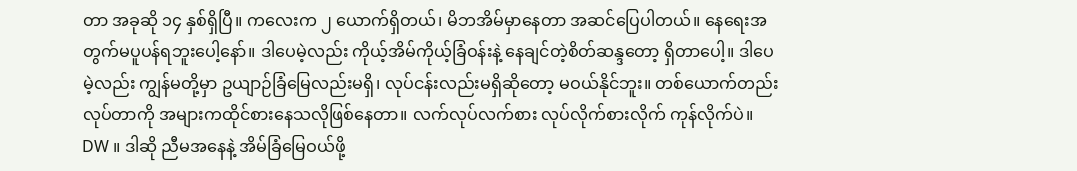တာ အခုဆို ၁၄ နှစ်ရှိပြီ။ ကလေးက ၂ ယောက်ရှိတယ်၊ မိဘအိမ်မှာနေတာ အဆင်ပြေပါတယ်။ နေရေးအတွက်မပူပန်ရဘူးပေါ့နော်။ ဒါပေမဲ့လည်း ကိုယ့်အိမ်ကိုယ့်ခြံဝန်းနဲ့ နေချင်တဲ့စိတ်ဆန္ဒတော့ ရှိတာပေါ့။ ဒါပေမဲ့လည်း ကျွန်မတို့မှာ ဥယျာဉ်ခြံမြေလည်းမရှိ၊ လုပ်ငန်းလည်းမရှိဆိုတော့ မဝယ်နိုင်ဘူး။ တစ်ယောက်တည်းလုပ်တာကို အများကထိုင်စားနေသလိုဖြစ်နေတာ။ လက်လုပ်လက်စား လုပ်လိုက်စားလိုက် ကုန်လိုက်ပဲ။
DW ။ ဒါဆို ညီမအနေနဲ့ အိမ်ခြံမြေဝယ်ဖို့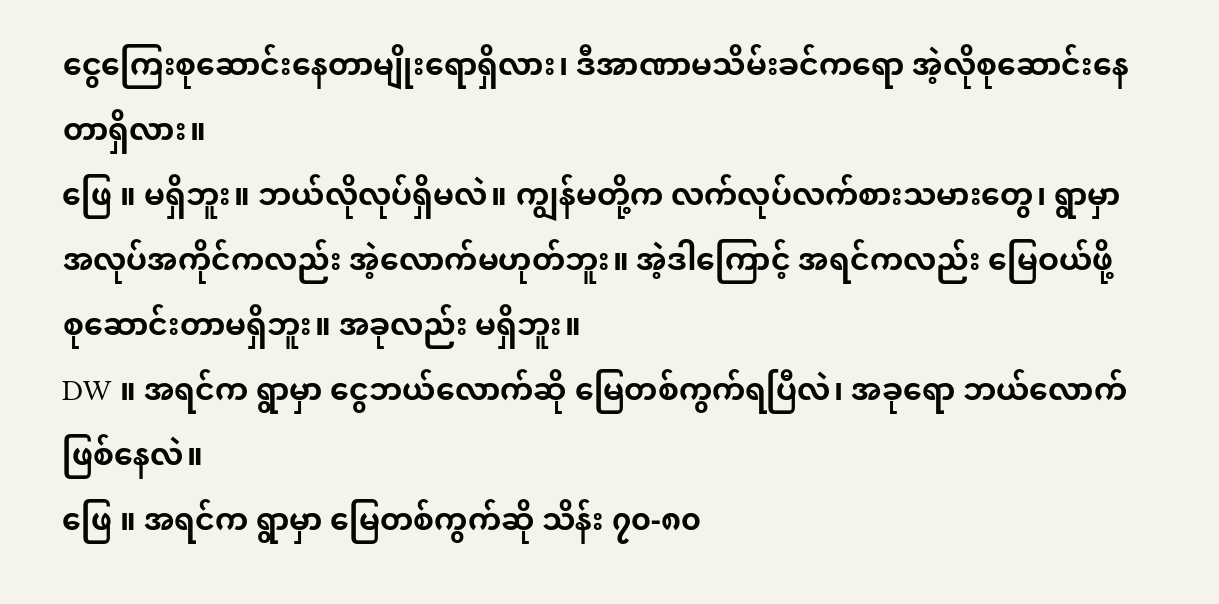ငွေကြေးစုဆောင်းနေတာမျိုးရောရှိလား၊ ဒီအာဏာမသိမ်းခင်ကရော အဲ့လိုစုဆောင်းနေတာရှိလား။
ဖြေ ။ မရှိဘူး။ ဘယ်လိုလုပ်ရှိမလဲ။ ကျွန်မတို့က လက်လုပ်လက်စားသမားတွေ၊ ရွာမှာအလုပ်အကိုင်ကလည်း အဲ့လောက်မဟုတ်ဘူး။ အဲ့ဒါကြောင့် အရင်ကလည်း မြေဝယ်ဖို့ စုဆောင်းတာမရှိဘူး။ အခုလည်း မရှိဘူး။
DW ။ အရင်က ရွာမှာ ငွေဘယ်လောက်ဆို မြေတစ်ကွက်ရပြီလဲ၊ အခုရော ဘယ်လောက်ဖြစ်နေလဲ။
ဖြေ ။ အရင်က ရွာမှာ မြေတစ်ကွက်ဆို သိန်း ၇၀-၈၀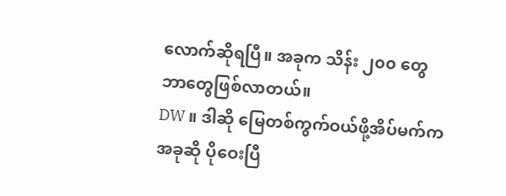လောက်ဆိုရပြီ။ အခုက သိန်း ၂၀၀ တွေဘာတွေဖြစ်လာတယ်။
DW ။ ဒါဆို မြေတစ်ကွက်ဝယ်ဖို့အိပ်မက်က အခုဆို ပိုဝေးပြီ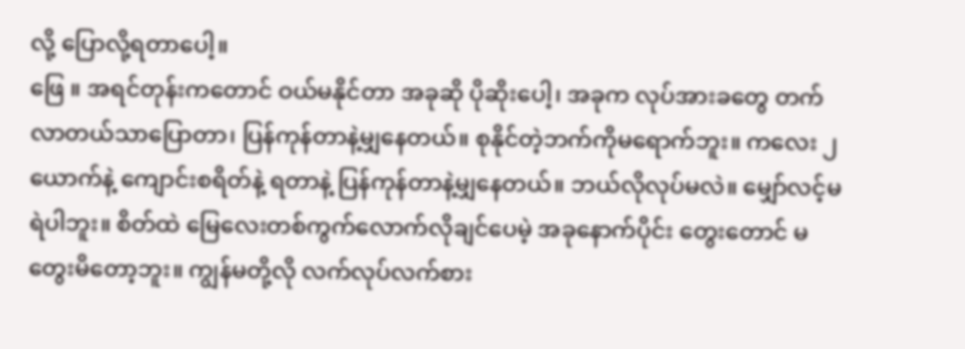လို့ ပြောလို့ရတာပေါ့။
ဖြေ ။ အရင်တုန်းကတောင် ဝယ်မနိုင်တာ အခုဆို ပိုဆိုးပေါ့၊ အခုက လုပ်အားခတွေ တက်လာတယ်သာပြောတာ၊ ပြန်ကုန်တာနဲ့မျှနေတယ်။ စုနိုင်တဲ့ဘက်ကိုမရောက်ဘူး။ ကလေး ၂ ယောက်နဲ့ ကျောင်းစရိတ်နဲ့ ရတာနဲ့ ပြန်ကုန်တာနဲ့မျှနေတယ်။ ဘယ်လိုလုပ်မလဲ။ မျှော်လင့်မရဲပါဘူး။ စိတ်ထဲ မြေလေးတစ်ကွက်လောက်လိုချင်ပေမဲ့ အခုနောက်ပိုင်း တွေးတောင် မတွေးမိတော့ဘူး။ ကျွန်မတို့လို လက်လုပ်လက်စား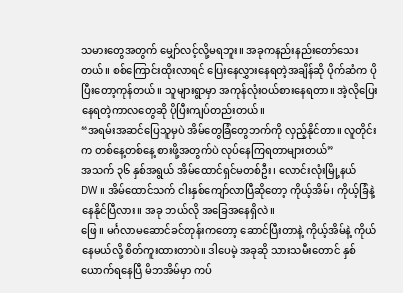သမားတွေအတွက် မျှော်လင့်လို့မရဘူး။ အခုကနည်းနည်းတော်သေးတယ်။ စစ်ကြောင်းထိုးလာရင် ပြေးနေလွှားနေရတဲ့အချိန်ဆို ပိုက်ဆံက ပိုပြီးတော့ကုန်တယ်။ သူများရွာမှာ အကုန်လုံးဝယ်စားနေရတာ။ အဲ့လိုပြေးနေရတဲ့ကာလတွေဆို ပိုပြီးကျပ်တည်းတယ်။
“အရမ်းအဆင်ပြေသူမှပဲ အိမ်တွေခြံတွေဘက်ကို လှည့်နိုင်တာ။ လူတိုင်းက တစ်နေ့တစ်နေ့ စားဖို့အတွက်ပဲ လုပ်နေကြရတာများတယ်”
အသက် ၃၆ နှစ်အရွယ် အိမ်ထောင်ရှင်မတစ်ဦး၊ လောင်းလုံးမြို့နယ်
DW ။ အိမ်ထောင်သက် ငါးနှစ်ကျော်လာပြီဆိုတော့ ကိုယ့်အိမ်၊ ကိုယ့်ခြံနဲ့ နေနိုင်ပြီလား။ အခု ဘယ်လို အခြေအနေရှိလဲ။
ဖြေ ။ မင်္ဂလာမဆောင်ခင်တုန်းကတော့ ဆောင်ပြီးတာနဲ့ ကိုယ့်အိမ်နဲ့ ကိုယ်နေမယ်လို့ စိတ်ကူးထားတာပဲ။ ဒါပေမဲ့ အခုဆို သားသမီးတောင် နှစ်ယောက်ရနေပြီ မိဘအိမ်မှာ ကပ်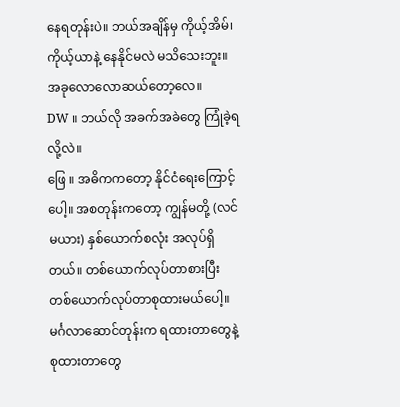နေရတုန်းပဲ။ ဘယ်အချိန်မှ ကိုယ့်အိမ်၊ ကိုယ့်ယာနဲ့ နေနိုင်မလဲ မသိသေးဘူး။ အခုလောလောဆယ်တော့လေ။
DW ။ ဘယ်လို အခက်အခဲတွေ ကြုံခဲ့ရလို့လဲ။
ဖြေ ။ အဓိကကတော့ နိုင်ငံရေးကြောင့်ပေါ့။ အစတုန်းကတော့ ကျွန်မတို့ (လင်မယား) နှစ်ယောက်စလုံး အလုပ်ရှိတယ်။ တစ်ယောက်လုပ်တာစားပြီး တစ်ယောက်လုပ်တာစုထားမယ်ပေါ့။ မင်္ဂလာဆောင်တုန်းက ရထားတာတွေနဲ့ စုထားတာတွေ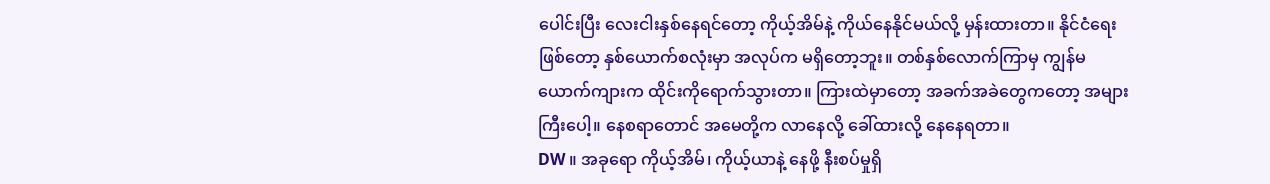ပေါင်းပြီး လေးငါးနှစ်နေရင်တော့ ကိုယ့်အိမ်နဲ့ ကိုယ်နေနိုင်မယ်လို့ မှန်းထားတာ။ နိုင်ငံရေးဖြစ်တော့ နှစ်ယောက်စလုံးမှာ အလုပ်က မရှိတော့ဘူး။ တစ်နှစ်လောက်ကြာမှ ကျွန်မယောက်ကျားက ထိုင်းကိုရောက်သွားတာ။ ကြားထဲမှာတော့ အခက်အခဲတွေကတော့ အများကြီးပေါ့။ နေစရာတောင် အမေတို့က လာနေလို့ ခေါ်ထားလို့ နေနေရတာ။
DW ။ အခုရော ကိုယ့်အိမ်၊ ကိုယ့်ယာနဲ့ နေဖို့ နီးစပ်မှုရှိ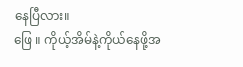နေပြီလား။
ဖြေ ။ ကိုယ့်အိမ်နဲ့ကိုယ်နေဖို့အ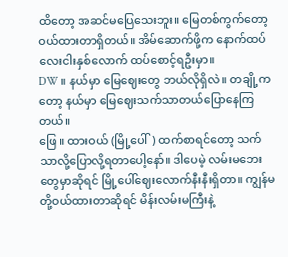ထိတော့ အဆင်မပြေသေးဘူး။ မြေတစ်ကွက်တော့ ဝယ်ထားတာရှိတယ်။ အိမ်ဆောက်ဖို့က နောက်ထပ်လေးငါးနှစ်လောက် ထပ်စောင့်ရဦးမှာ။
DW ။ နယ်မှာ မြေဈေးတွေ ဘယ်လိုရှိလဲ။ တချို့ကတော့ နယ်မှာ မြေဈေးသက်သာတယ်ပြောနေကြတယ်။
ဖြေ ။ ထားဝယ် (မြို့ပေါ်) ထက်စာရင်တော့ သက်သာလို့ပြောလို့ရတာပေါ့နော်။ ဒါပေမဲ့ လမ်းမဘေးတွေမှာဆိုရင် မြို့ပေါ်ဈေးလောက်နီးနီးရှိတာ။ ကျွန်မတို့ဝယ်ထားတာဆိုရင် မိန်းလမ်းမကြီးနဲ့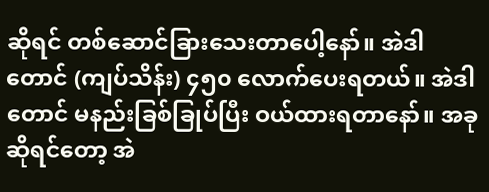ဆိုရင် တစ်ဆောင်ခြားသေးတာပေါ့နော်။ အဲဒါတောင် (ကျပ်သိန်း) ၄၅၀ လောက်ပေးရတယ်။ အဲဒါတောင် မနည်းခြစ်ခြုပ်ပြီး ဝယ်ထားရတာနော်။ အခုဆိုရင်တော့ အဲ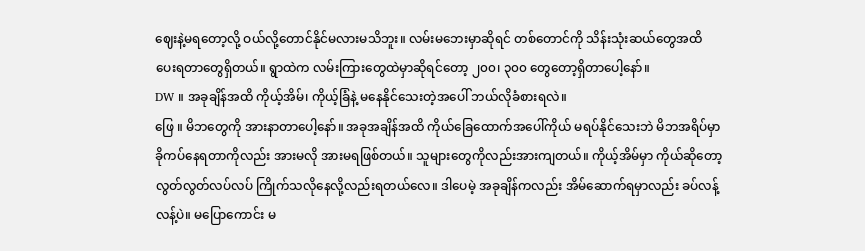ဈေးနဲ့မရတော့လို့ ဝယ်လို့တောင်နိုင်မလားမသိဘူး။ လမ်းမဘေးမှာဆိုရင် တစ်တောင်ကို သိန်းသုံးဆယ်တွေအထိ ပေးရတာတွေရှိတယ်။ ရွာထဲက လမ်းကြားတွေထဲမှာဆိုရင်တော့ ၂၀၀၊ ၃၀၀ တွေတော့ရှိတာပေါ့နော်။
DW ။ အခုချိန်အထိ ကိုယ့်အိမ်၊ ကိုယ့်ခြံနဲ့ မနေနိုင်သေးတဲ့အပေါ် ဘယ်လိုခံစားရလဲ။
ဖြေ ။ မိဘတွေကို အားနာတာပေါ့နော်။ အခုအချိန်အထိ ကိုယ်ခြေထောက်အပေါ်ကိုယ် မရပ်နိုင်သေးဘဲ မိဘအရိပ်မှာ ခိုကပ်နေရတာကိုလည်း အားမလို အားမရဖြစ်တယ်။ သူများတွေကိုလည်းအားကျတယ်။ ကိုယ့်အိမ်မှာ ကိုယ်ဆိုတော့ လွတ်လွတ်လပ်လပ် ကြိုက်သလိုနေလို့လည်းရတယ်လေ။ ဒါပေမဲ့ အခုချိန်ကလည်း အိမ်ဆောက်ရမှာလည်း ခပ်လန့်လန့်ပဲ။ မပြောကောင်း မ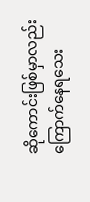ဆိုကောင်းဖြစ်မှာလည်း ကြောက်နေရသေး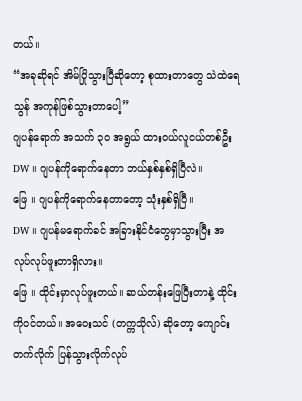တယ်။
“အခုဆိုရင် အိမ်ပြိုသွားပြီဆိုတော့ စုထားတာတွေ သဲထဲရေသွန် အကုန်ဖြစ်သွားတာပေါ့”
ဂျပန်ရောက် အသက် ၃၀ အရွယ် ထားဝယ်လူငယ်တစ်ဦး
DW ။ ဂျပန်ကိုရောက်နေတာ ဘယ်နှစ်နှစ်ရှိပြီလဲ။
ဖြေ ။ ဂျပန်ကိုရောက်နေတာတော့ သုံးနှစ်ရှိပြီ။
DW ။ ဂျပန်မရောက်ခင် အခြားနိုင်ငံတွေမှာသွားပြီး အလုပ်လုပ်ဖူးတာရှိလား။
ဖြေ ။ ထိုင်းမှာလုပ်ဖူးတယ်။ ဆယ်တန်းဖြေပြီးတာနဲ့ ထိုင်းကိုဝင်တယ်။ အဝေးသင် (တက္ကသိုလ်) ဆိုတော့ ကျောင်းတက်လိုက် ပြန်သွားလိုက်လုပ်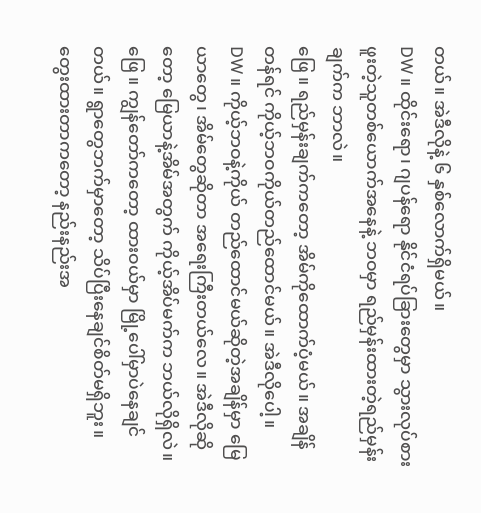တယ်။ အဲဒီလိုနဲ့ ၆ နှစ်လောက်ရှိမယ်။
DW ။ ထိုင်းရော၊ ဂျပန်ရော နိုင်ငံရပ်ခြားတွေမှာ သွားလုပ်စားဖူးတဲ့သူတစ်ယောက်အနေနဲ့ ဘဝမှာ ရည်မှန်းထားတဲ့ရည်မှန်းချက်က ဘာလဲ။
ဖြေ ။ ရည်မှန်းချက်ကတော့ အိမ်ကိုထောက်ပံ့မယ်။ အချိန်တန်ရင် ကိုယ့်ဘဝကိုယ်တည်ထောင်မယ်။ အဲဒီလိုပေါ့။
DW ။ ကိုယ့်ဘဝနဲ့ကိုယ် တည်ထောင်မယ်ဆိုတဲ့အချိန်မှာ မြေယာတွေ၊ အိမ်တွေဆိုတာ အရေးကြီးတယ်လေ။ အဲဒီလိုဆိုတော့ မြေယာနဲ့အိမ်အတွက် ကိုယ့်အိပ်မက်က ဘယ်လိုရှိလဲ။
ဖြေ ။ ကျွန်တော်ကတော့ ထားဝယ်မှာ မြို့ပေါ်မှာပဲနေချင်တယ်။ ရွာတွေဘက်မှာတော့ သိပ်ပြီးနေချင်စိတ်မရှိဘူး။ တွေးထားတာကတော့ နည်းနည်းအ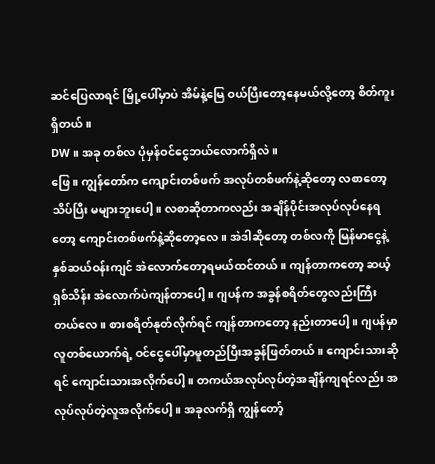ဆင်ပြေလာရင် မြို့ပေါ်မှာပဲ အိမ်နဲ့မြေ ဝယ်ပြီးတော့နေမယ်လို့တော့ စိတ်ကူးရှိတယ်။
DW ။ အခု တစ်လ ပုံမှန်ဝင်ငွေဘယ်လောက်ရှိလဲ။
ဖြေ ။ ကျွန်တော်က ကျောင်းတစ်ဖက် အလုပ်တစ်ဖက်နဲ့ဆိုတော့ လစာတော့သိပ်ပြီး မများဘူးပေါ့။ လစာဆိုတာကလည်း အချိန်ပိုင်းအလုပ်လုပ်နေရတော့ ကျောင်းတစ်ဖက်နဲ့ဆိုတော့လေ။ အဲဒါဆိုတော့ တစ်လကို မြန်မာငွေနဲ့ နှစ်ဆယ်ဝန်းကျင် အဲလောက်တော့ရမယ်ထင်တယ်။ ကျန်တာကတော့ ဆယ့်ရှစ်သိန်း အဲလောက်ပဲကျန်တာပေါ့။ ဂျပန်က အခွန်စရိတ်တွေလည်းကြီးတယ်လေ။ စားစရိတ်နုတ်လိုက်ရင် ကျန်တာကတော့ နည်းတာပေါ့။ ဂျပန်မှာ လူတစ်ယောက်ရဲ့ ဝင်ငွေပေါ်မှာမူတည်ပြီးအခွန်ဖြတ်တယ်။ ကျောင်းသားဆိုရင် ကျောင်းသားအလိုက်ပေါ့။ တကယ်အလုပ်လုပ်တဲ့အချိန်ကျရင်လည်း အလုပ်လုပ်တဲ့လူအလိုက်ပေါ့။ အခုလက်ရှိ ကျွန်တော့်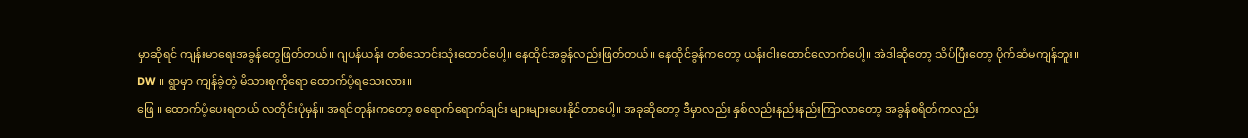မှာဆိုရင် ကျန်းမာရေးအခွန်တွေဖြတ်တယ်။ ဂျပန်ယန်း တစ်သောင်းသုံးထောင်ပေါ့။ နေထိုင်အခွန်လည်းဖြတ်တယ်။ နေထိုင်ခွန်ကတော့ ယန်းငါးထောင်လောက်ပေါ့။ အဲဒါဆိုတော့ သိပ်ပြီးတော့ ပိုက်ဆံမကျန်ဘူး။
DW ။ ရွာမှာ ကျန်ခဲ့တဲ့ မိသားစုကိုရော ထောက်ပံ့ရသေးလား။
ဖြေ ။ ထောက်ပံ့ပေးရတယ် လတိုင်းပုံမှန်။ အရင်တုန်းကတော့ စရောက်ရောက်ချင်း များများပေးနိုင်တာပေါ့။ အခုဆိုတော့ ဒီမှာလည်း နှစ်လည်းနည်းနည်းကြာလာတော့ အခွန်စရိတ်ကလည်း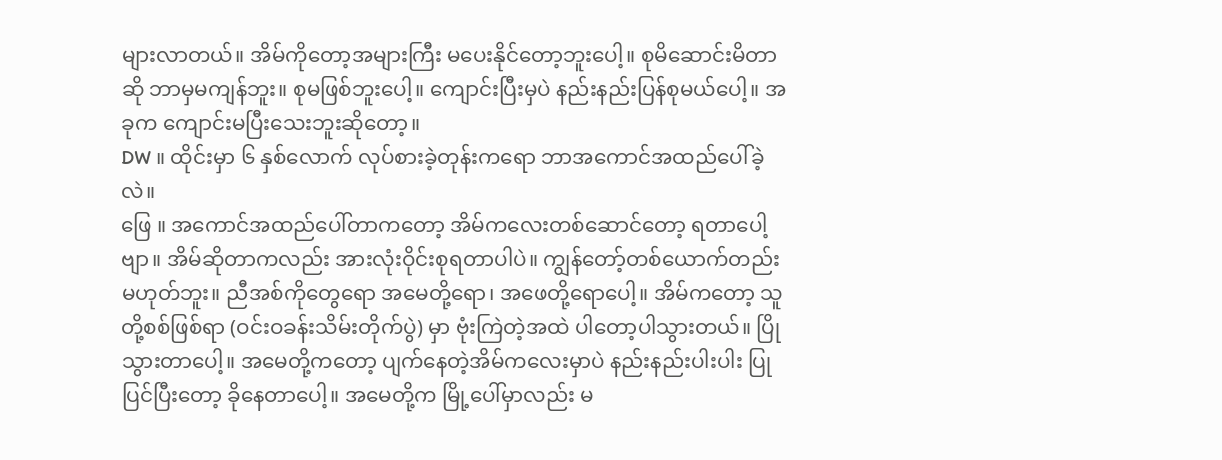များလာတယ်။ အိမ်ကိုတော့အများကြီး မပေးနိုင်တော့ဘူးပေါ့။ စုမိဆောင်းမိတာဆို ဘာမှမကျန်ဘူး။ စုမဖြစ်ဘူးပေါ့။ ကျောင်းပြီးမှပဲ နည်းနည်းပြန်စုမယ်ပေါ့။ အခုက ကျောင်းမပြီးသေးဘူးဆိုတော့။
DW ။ ထိုင်းမှာ ၆ နှစ်လောက် လုပ်စားခဲ့တုန်းကရော ဘာအကောင်အထည်ပေါ်ခဲ့လဲ။
ဖြေ ။ အကောင်အထည်ပေါ်တာကတော့ အိမ်ကလေးတစ်ဆောင်တော့ ရတာပေါ့ဗျာ။ အိမ်ဆိုတာကလည်း အားလုံးဝိုင်းစုရတာပါပဲ။ ကျွန်တော့်တစ်ယောက်တည်း မဟုတ်ဘူး။ ညီအစ်ကိုတွေရော အမေတို့ရော၊ အဖေတို့ရောပေါ့။ အိမ်ကတော့ သူတို့စစ်ဖြစ်ရာ (ဝင်းဝခန်းသိမ်းတိုက်ပွဲ) မှာ ဗုံးကြဲတဲ့အထဲ ပါတော့ပါသွားတယ်။ ပြိုသွားတာပေါ့။ အမေတို့ကတော့ ပျက်နေတဲ့အိမ်ကလေးမှာပဲ နည်းနည်းပါးပါး ပြုပြင်ပြီးတော့ ခိုနေတာပေါ့။ အမေတို့က မြို့ပေါ်မှာလည်း မ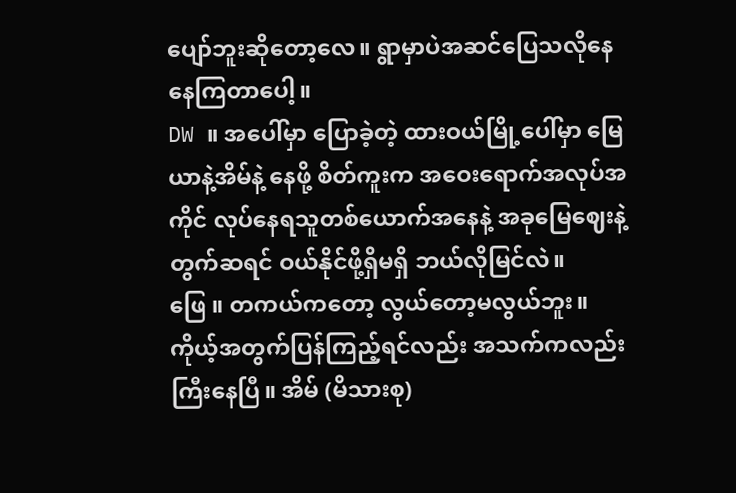ပျော်ဘူးဆိုတော့လေ။ ရွာမှာပဲအဆင်ပြေသလိုနေနေကြတာပေါ့။
DW ။ အပေါ်မှာ ပြောခဲ့တဲ့ ထားဝယ်မြို့ပေါ်မှာ မြေယာနဲ့အိမ်နဲ့ နေဖို့ စိတ်ကူးက အဝေးရောက်အလုပ်အကိုင် လုပ်နေရသူတစ်ယောက်အနေနဲ့ အခုမြေဈေးနဲ့တွက်ဆရင် ဝယ်နိုင်ဖို့ရှိမရှိ ဘယ်လိုမြင်လဲ။
ဖြေ ။ တကယ်ကတော့ လွယ်တော့မလွယ်ဘူး။ ကိုယ့်အတွက်ပြန်ကြည့်ရင်လည်း အသက်ကလည်း ကြီးနေပြီ။ အိမ် (မိသားစု)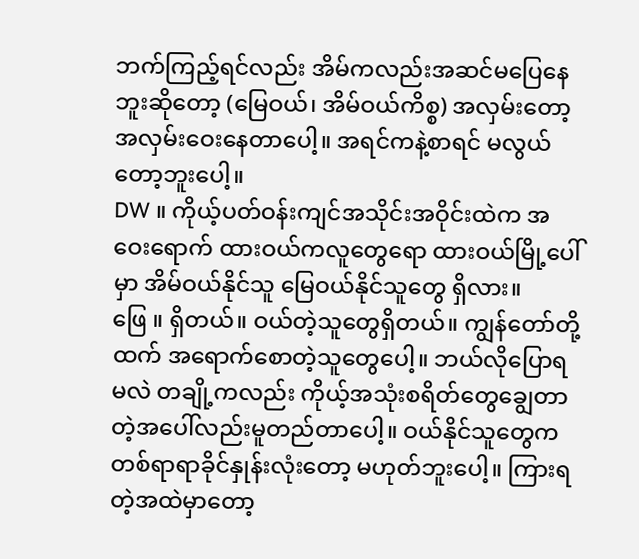ဘက်ကြည့်ရင်လည်း အိမ်ကလည်းအဆင်မပြေနေဘူးဆိုတော့ (မြေဝယ်၊ အိမ်ဝယ်ကိစ္စ) အလှမ်းတော့အလှမ်းဝေးနေတာပေါ့။ အရင်ကနဲ့စာရင် မလွယ်တော့ဘူးပေါ့။
DW ။ ကိုယ့်ပတ်ဝန်းကျင်အသိုင်းအဝိုင်းထဲက အဝေးရောက် ထားဝယ်ကလူတွေရော ထားဝယ်မြို့ပေါ်မှာ အိမ်ဝယ်နိုင်သူ မြေဝယ်နိုင်သူတွေ ရှိလား။
ဖြေ ။ ရှိတယ်။ ဝယ်တဲ့သူတွေရှိတယ်။ ကျွန်တော်တို့ထက် အရောက်စောတဲ့သူတွေပေါ့။ ဘယ်လိုပြောရမလဲ တချို့ကလည်း ကိုယ့်အသုံးစရိတ်တွေချွေတာတဲ့အပေါ်လည်းမူတည်တာပေါ့။ ဝယ်နိုင်သူတွေက တစ်ရာရာခိုင်နှုန်းလုံးတော့ မဟုတ်ဘူးပေါ့။ ကြားရတဲ့အထဲမှာတော့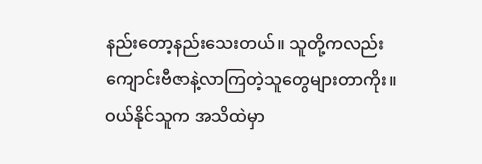နည်းတော့နည်းသေးတယ်။ သူတို့ကလည်း ကျောင်းဗီဇာနဲ့လာကြတဲ့သူတွေများတာကိုး။ ဝယ်နိုင်သူက အသိထဲမှာ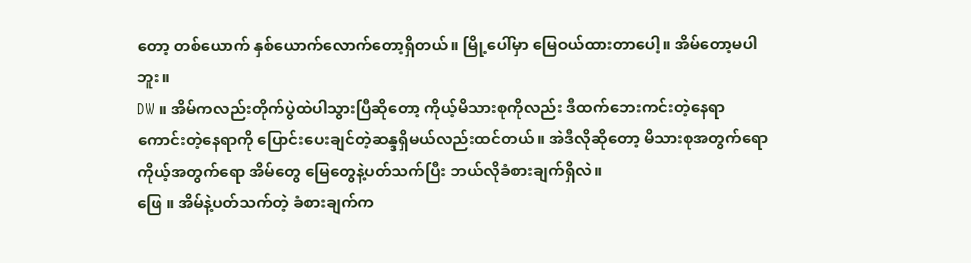တော့ တစ်ယောက် နှစ်ယောက်လောက်တော့ရှိတယ်။ မြို့ပေါ်မှာ မြေဝယ်ထားတာပေါ့။ အိမ်တော့မပါဘူး။
DW ။ အိမ်ကလည်းတိုက်ပွဲထဲပါသွားပြီဆိုတော့ ကိုယ့်မိသားစုကိုလည်း ဒီထက်ဘေးကင်းတဲ့နေရာ ကောင်းတဲ့နေရာကို ပြောင်းပေးချင်တဲ့ဆန္ဒရှိမယ်လည်းထင်တယ်။ အဲဒီလိုဆိုတော့ မိသားစုအတွက်ရော ကိုယ့်အတွက်ရော အိမ်တွေ မြေတွေနဲ့ပတ်သက်ပြီး ဘယ်လိုခံစားချက်ရှိလဲ။
ဖြေ ။ အိမ်နဲ့ပတ်သက်တဲ့ ခံစားချက်က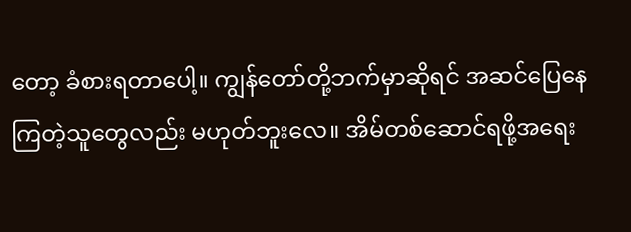တော့ ခံစားရတာပေါ့။ ကျွန်တော်တို့ဘက်မှာဆိုရင် အဆင်ပြေနေကြတဲ့သူတွေလည်း မဟုတ်ဘူးလေ။ အိမ်တစ်ဆောင်ရဖို့အရေး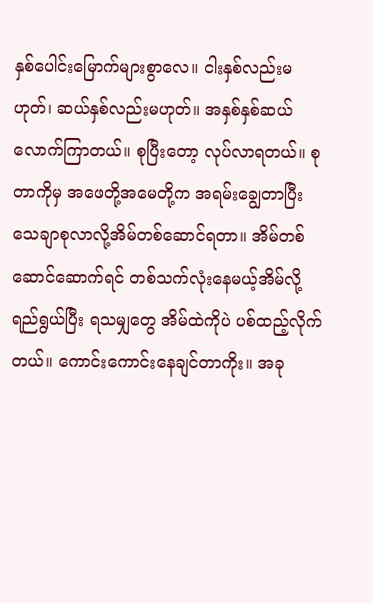နှစ်ပေါင်းမြောက်များစွာလေ။ ငါးနှစ်လည်းမဟုတ်၊ ဆယ်နှစ်လည်းမဟုတ်။ အနှစ်နှစ်ဆယ်လောက်ကြာတယ်။ စုပြီးတော့ လုပ်လာရတယ်။ စုတာကိုမှ အဖေတို့အမေတို့က အရမ်းချွေတာပြီး သေချာစုလာလို့အိမ်တစ်ဆောင်ရတာ။ အိမ်တစ်ဆောင်ဆောက်ရင် တစ်သက်လုံးနေမယ့်အိမ်လို့ ရည်ရွယ်ပြီး ရသမျှတွေ အိမ်ထဲကိုပဲ ပစ်ထည့်လိုက်တယ်။ ကောင်းကောင်းနေချင်တာကိုး။ အခု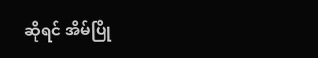ဆိုရင် အိမ်ပြို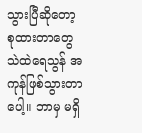သွားပြီဆိုတော့ စုထားတာတွေ သဲထဲရေသွန် အကုန်ဖြစ်သွားတာပေါ့။ ဘာမှ မရှိ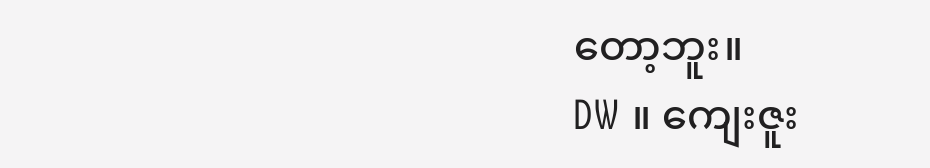တော့ဘူး။
DW ။ ကျေးဇူး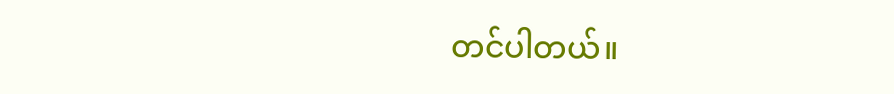တင်ပါတယ်။